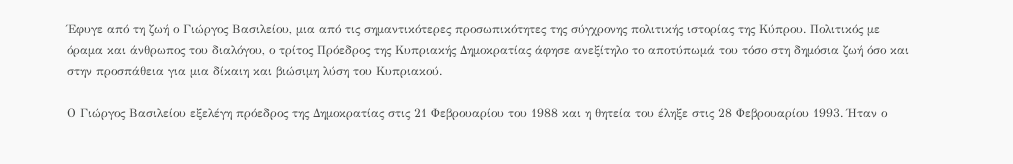Έφυγε από τη ζωή ο Γιώργος Βασιλείου, μια από τις σημαντικότερες προσωπικότητες της σύγχρονης πολιτικής ιστορίας της Κύπρου. Πολιτικός με όραμα και άνθρωπος του διαλόγου, ο τρίτος Πρόεδρος της Κυπριακής Δημοκρατίας άφησε ανεξίτηλο το αποτύπωμά του τόσο στη δημόσια ζωή όσο και στην προσπάθεια για μια δίκαιη και βιώσιμη λύση του Κυπριακού.

Ο Γιώργος Βασιλείου εξελέγη πρόεδρος της Δημοκρατίας στις 21 Φεβρουαρίου του 1988 και η θητεία του έληξε στις 28 Φεβρουαρίου 1993. Ήταν ο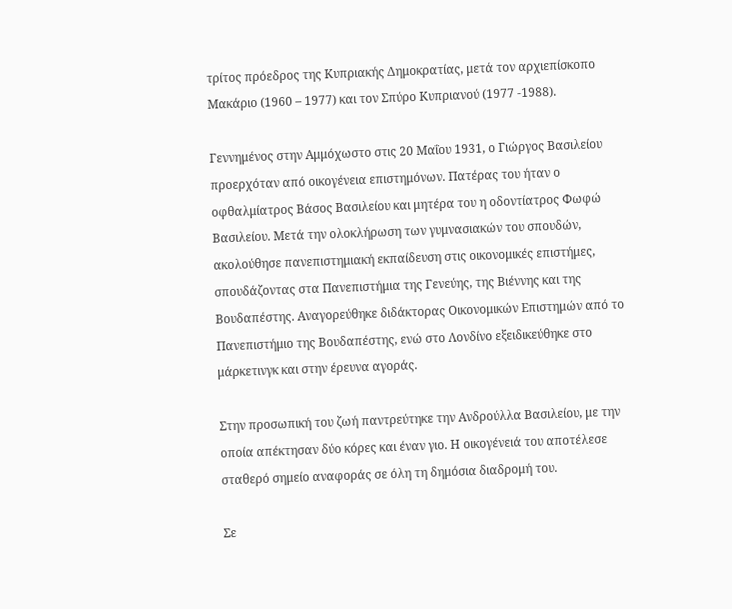τρίτος πρόεδρος της Κυπριακής Δημοκρατίας, μετά τον αρχιεπίσκοπο Μακάριο (1960 – 1977) και τον Σπύρο Κυπριανού (1977 -1988).

Γεννημένος στην Αμμόχωστο στις 20 Μαΐου 1931, ο Γιώργος Βασιλείου προερχόταν από οικογένεια επιστημόνων. Πατέρας του ήταν ο οφθαλμίατρος Βάσος Βασιλείου και μητέρα του η οδοντίατρος Φωφώ Βασιλείου. Μετά την ολοκλήρωση των γυμνασιακών του σπουδών, ακολούθησε πανεπιστημιακή εκπαίδευση στις οικονομικές επιστήμες, σπουδάζοντας στα Πανεπιστήμια της Γενεύης, της Βιέννης και της Βουδαπέστης. Αναγορεύθηκε διδάκτορας Οικονομικών Επιστημών από το Πανεπιστήμιο της Βουδαπέστης, ενώ στο Λονδίνο εξειδικεύθηκε στο μάρκετινγκ και στην έρευνα αγοράς.

Στην προσωπική του ζωή παντρεύτηκε την Ανδρούλλα Βασιλείου, με την οποία απέκτησαν δύο κόρες και έναν γιο. Η οικογένειά του αποτέλεσε σταθερό σημείο αναφοράς σε όλη τη δημόσια διαδρομή του.

Σε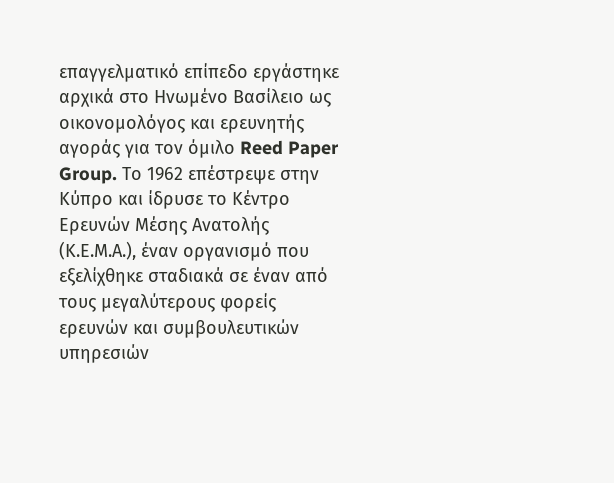επαγγελματικό επίπεδο εργάστηκε αρχικά στο Ηνωμένο Βασίλειο ως οικονομολόγος και ερευνητής αγοράς για τον όμιλο Reed Paper Group. Το 1962 επέστρεψε στην Κύπρο και ίδρυσε το Κέντρο Ερευνών Μέσης Ανατολής (Κ.Ε.Μ.Α.), έναν οργανισμό που εξελίχθηκε σταδιακά σε έναν από τους μεγαλύτερους φορείς ερευνών και συμβουλευτικών υπηρεσιών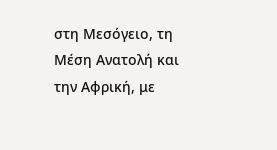στη Μεσόγειο, τη Μέση Ανατολή και την Αφρική, με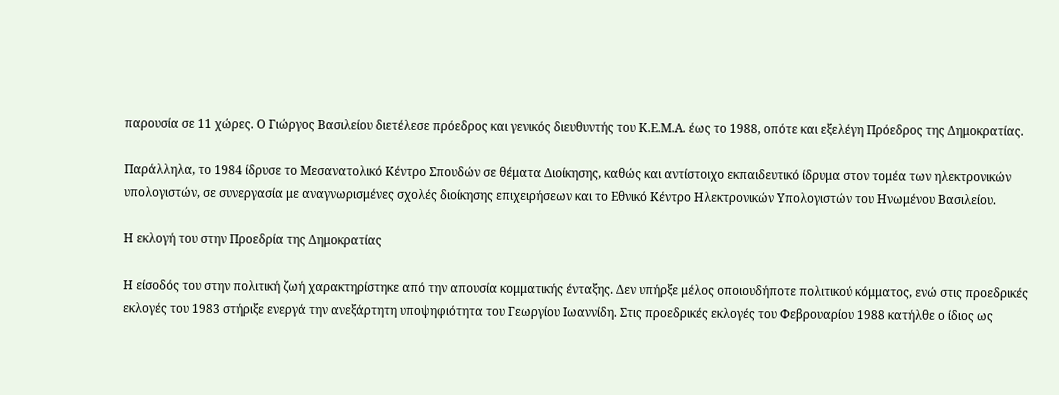παρουσία σε 11 χώρες. Ο Γιώργος Βασιλείου διετέλεσε πρόεδρος και γενικός διευθυντής του Κ.Ε.Μ.Α. έως το 1988, οπότε και εξελέγη Πρόεδρος της Δημοκρατίας.

Παράλληλα, το 1984 ίδρυσε το Μεσανατολικό Κέντρο Σπουδών σε θέματα Διοίκησης, καθώς και αντίστοιχο εκπαιδευτικό ίδρυμα στον τομέα των ηλεκτρονικών υπολογιστών, σε συνεργασία με αναγνωρισμένες σχολές διοίκησης επιχειρήσεων και το Εθνικό Κέντρο Ηλεκτρονικών Υπολογιστών του Ηνωμένου Βασιλείου.

Η εκλογή του στην Προεδρία της Δημοκρατίας

Η είσοδός του στην πολιτική ζωή χαρακτηρίστηκε από την απουσία κομματικής ένταξης. Δεν υπήρξε μέλος οποιουδήποτε πολιτικού κόμματος, ενώ στις προεδρικές εκλογές του 1983 στήριξε ενεργά την ανεξάρτητη υποψηφιότητα του Γεωργίου Ιωαννίδη. Στις προεδρικές εκλογές του Φεβρουαρίου 1988 κατήλθε ο ίδιος ως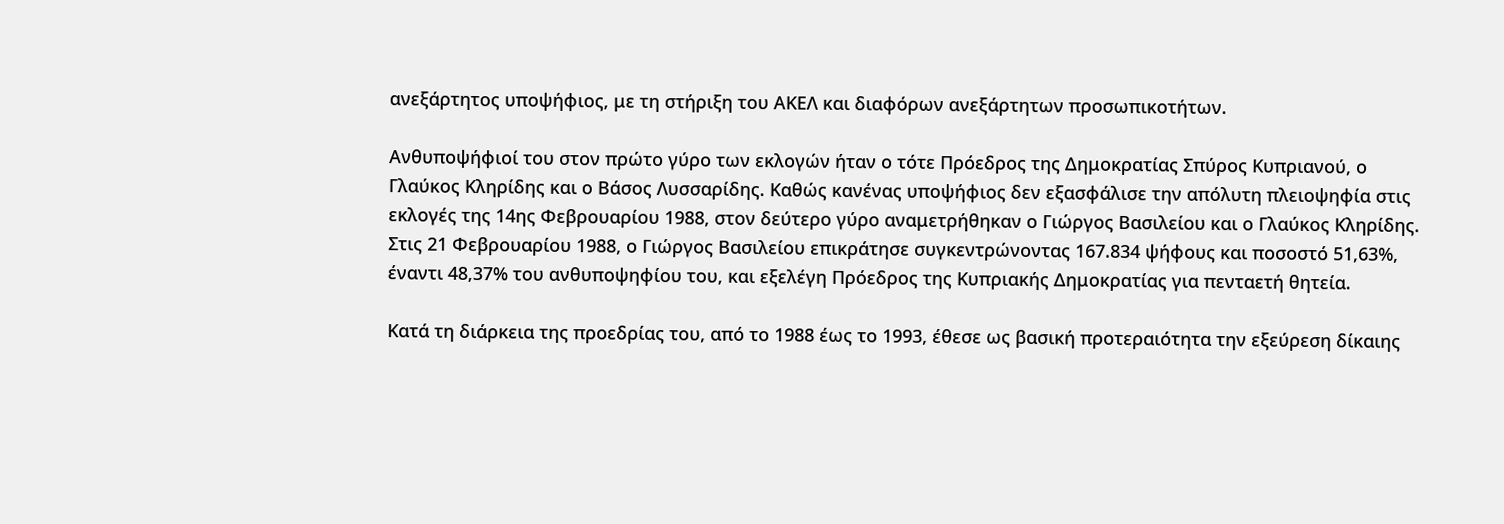ανεξάρτητος υποψήφιος, με τη στήριξη του ΑΚΕΛ και διαφόρων ανεξάρτητων προσωπικοτήτων.

Ανθυποψήφιοί του στον πρώτο γύρο των εκλογών ήταν ο τότε Πρόεδρος της Δημοκρατίας Σπύρος Κυπριανού, ο Γλαύκος Κληρίδης και ο Βάσος Λυσσαρίδης. Καθώς κανένας υποψήφιος δεν εξασφάλισε την απόλυτη πλειοψηφία στις εκλογές της 14ης Φεβρουαρίου 1988, στον δεύτερο γύρο αναμετρήθηκαν ο Γιώργος Βασιλείου και ο Γλαύκος Κληρίδης. Στις 21 Φεβρουαρίου 1988, ο Γιώργος Βασιλείου επικράτησε συγκεντρώνοντας 167.834 ψήφους και ποσοστό 51,63%, έναντι 48,37% του ανθυποψηφίου του, και εξελέγη Πρόεδρος της Κυπριακής Δημοκρατίας για πενταετή θητεία.

Κατά τη διάρκεια της προεδρίας του, από το 1988 έως το 1993, έθεσε ως βασική προτεραιότητα την εξεύρεση δίκαιης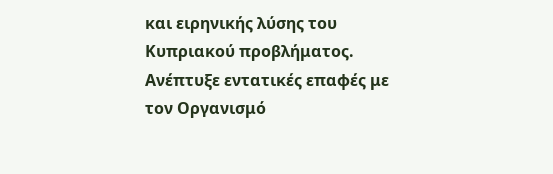και ειρηνικής λύσης του Κυπριακού προβλήματος. Ανέπτυξε εντατικές επαφές με τον Οργανισμό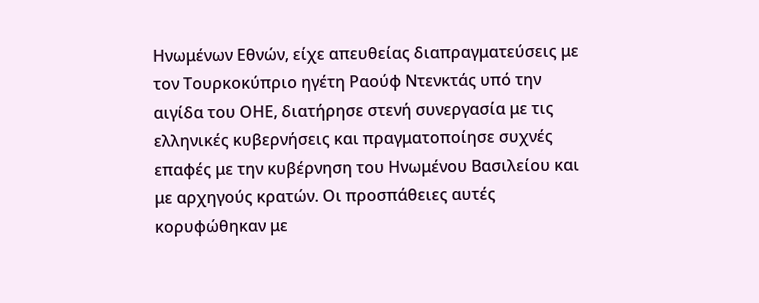Ηνωμένων Εθνών, είχε απευθείας διαπραγματεύσεις με τον Τουρκοκύπριο ηγέτη Ραούφ Ντενκτάς υπό την αιγίδα του ΟΗΕ, διατήρησε στενή συνεργασία με τις ελληνικές κυβερνήσεις και πραγματοποίησε συχνές επαφές με την κυβέρνηση του Ηνωμένου Βασιλείου και με αρχηγούς κρατών. Οι προσπάθειες αυτές κορυφώθηκαν με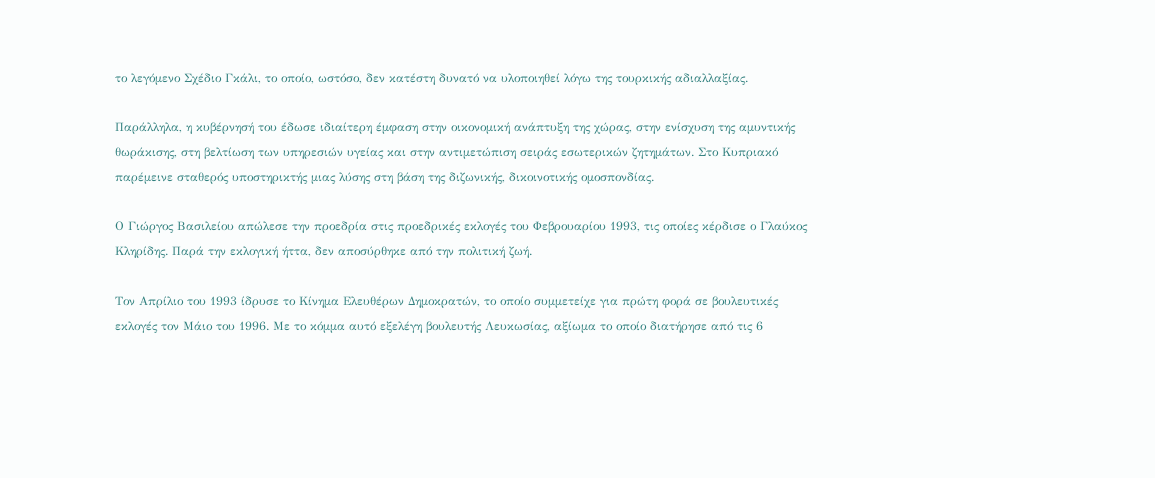το λεγόμενο Σχέδιο Γκάλι, το οποίο, ωστόσο, δεν κατέστη δυνατό να υλοποιηθεί λόγω της τουρκικής αδιαλλαξίας.

Παράλληλα, η κυβέρνησή του έδωσε ιδιαίτερη έμφαση στην οικονομική ανάπτυξη της χώρας, στην ενίσχυση της αμυντικής θωράκισης, στη βελτίωση των υπηρεσιών υγείας και στην αντιμετώπιση σειράς εσωτερικών ζητημάτων. Στο Κυπριακό παρέμεινε σταθερός υποστηρικτής μιας λύσης στη βάση της διζωνικής, δικοινοτικής ομοσπονδίας.

Ο Γιώργος Βασιλείου απώλεσε την προεδρία στις προεδρικές εκλογές του Φεβρουαρίου 1993, τις οποίες κέρδισε ο Γλαύκος Κληρίδης. Παρά την εκλογική ήττα, δεν αποσύρθηκε από την πολιτική ζωή.

Τον Απρίλιο του 1993 ίδρυσε το Κίνημα Ελευθέρων Δημοκρατών, το οποίο συμμετείχε για πρώτη φορά σε βουλευτικές εκλογές τον Μάιο του 1996. Με το κόμμα αυτό εξελέγη βουλευτής Λευκωσίας, αξίωμα το οποίο διατήρησε από τις 6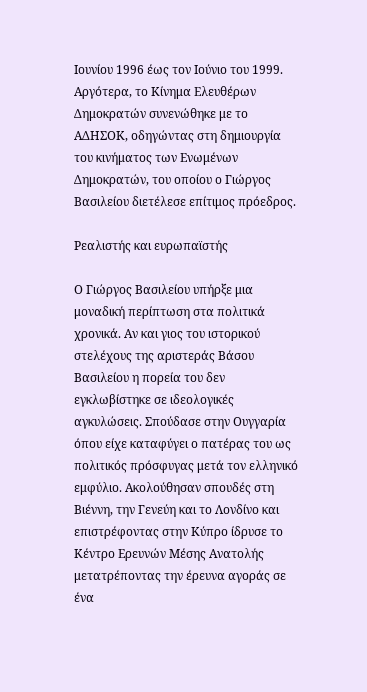Ιουνίου 1996 έως τον Ιούνιο του 1999. Αργότερα, το Κίνημα Ελευθέρων Δημοκρατών συνενώθηκε με το ΑΔΗΣΟΚ, οδηγώντας στη δημιουργία του κινήματος των Ενωμένων Δημοκρατών, του οποίου ο Γιώργος Βασιλείου διετέλεσε επίτιμος πρόεδρος.

Ρεαλιστής και ευρωπαϊστής

Ο Γιώργος Βασιλείου υπήρξε μια μοναδική περίπτωση στα πολιτικά χρονικά. Αν και γιος του ιστορικού στελέχους της αριστεράς Βάσου Βασιλείου η πορεία του δεν εγκλωβίστηκε σε ιδεολογικές αγκυλώσεις. Σπούδασε στην Ουγγαρία όπου είχε καταφύγει ο πατέρας του ως πολιτικός πρόσφυγας μετά τον ελληνικό εμφύλιο. Ακολούθησαν σπουδές στη Βιέννη, την Γενεύη και το Λονδίνο και επιστρέφοντας στην Κύπρο ίδρυσε το Κέντρο Ερευνών Μέσης Ανατολής μετατρέποντας την έρευνα αγοράς σε ένα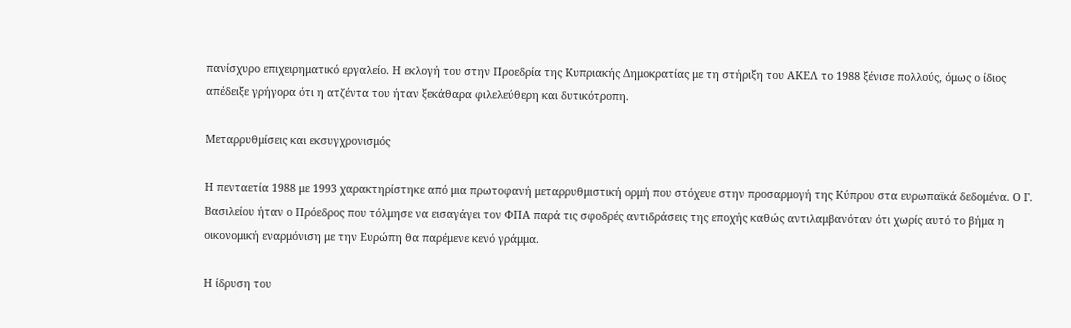πανίσχυρο επιχειρηματικό εργαλείο. Η εκλογή του στην Προεδρία της Κυπριακής Δημοκρατίας με τη στήριξη του ΑΚΕΛ το 1988 ξένισε πολλούς, όμως ο ίδιος απέδειξε γρήγορα ότι η ατζέντα του ήταν ξεκάθαρα φιλελεύθερη και δυτικότροπη.

Μεταρρυθμίσεις και εκσυγχρονισμός

Η πενταετία 1988 με 1993 χαρακτηρίστηκε από μια πρωτοφανή μεταρρυθμιστική ορμή που στόχευε στην προσαρμογή της Κύπρου στα ευρωπαϊκά δεδομένα. Ο Γ. Βασιλείου ήταν ο Πρόεδρος που τόλμησε να εισαγάγει τον ΦΠΑ παρά τις σφοδρές αντιδράσεις της εποχής καθώς αντιλαμβανόταν ότι χωρίς αυτό το βήμα η οικονομική εναρμόνιση με την Ευρώπη θα παρέμενε κενό γράμμα.

Η ίδρυση του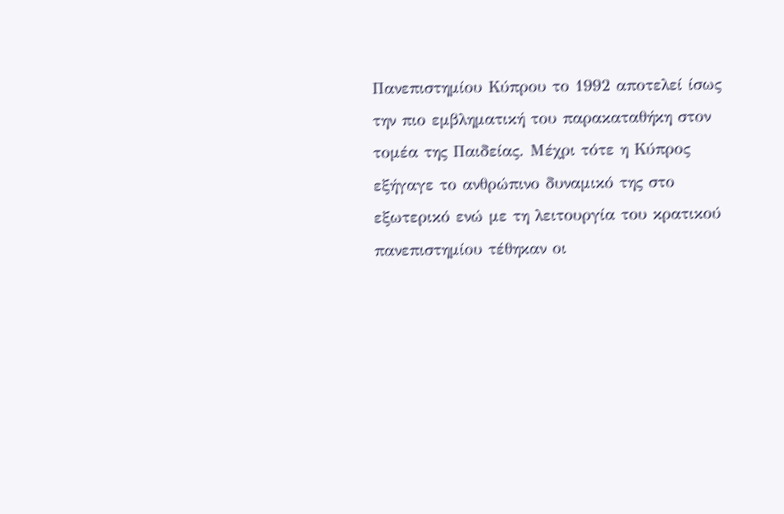Πανεπιστημίου Κύπρου το 1992 αποτελεί ίσως την πιο εμβληματική του παρακαταθήκη στον τομέα της Παιδείας. Μέχρι τότε η Κύπρος εξήγαγε το ανθρώπινο δυναμικό της στο εξωτερικό ενώ με τη λειτουργία του κρατικού πανεπιστημίου τέθηκαν οι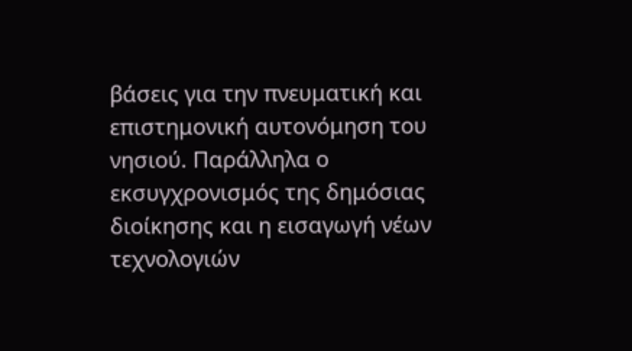βάσεις για την πνευματική και επιστημονική αυτονόμηση του νησιού. Παράλληλα ο εκσυγχρονισμός της δημόσιας διοίκησης και η εισαγωγή νέων τεχνολογιών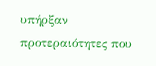υπήρξαν προτεραιότητες που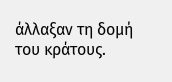άλλαξαν τη δομή του κράτους.